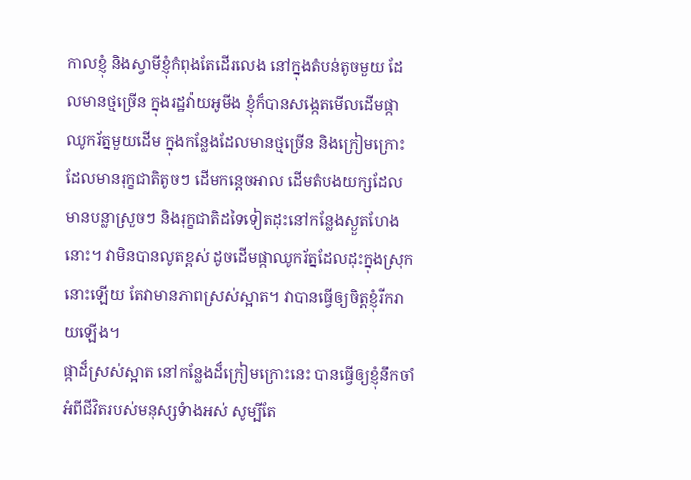កាលខ្ញុំ និងស្វាមីខ្ញុំកំពុងតែដើរលេង នៅក្នុងតំបន់តូចមួយ ដែលមានថ្មច្រើន ក្នុងរដ្ឋវ៉ាយអូមីង ខ្ញុំក៏បានសង្កេតមើលដើមផ្កាឈូករ័ត្នមួយដើម ក្នុងកន្លែងដែលមានថ្មច្រើន និងក្រៀមក្រោះ ដែលមានរុក្ខជាតិតូចៗ ដើមកន្តេចអាល ដើមតំបងយក្សដែលមានបន្លាស្រួចៗ និងរុក្ខជាតិដទៃទៀតដុះនៅកន្លែងស្ងួតហែងនោះ។ វាមិនបានលូតខ្ពស់ ដូចដើមផ្កាឈូករ័ត្នដែលដុះក្នុងស្រុកនោះឡើយ តែវាមានភាពស្រស់ស្អាត។ វាបានធ្វើឲ្យចិត្តខ្ញុំរីករាយឡើង។
ផ្កាដ៏ស្រស់ស្អាត នៅកន្លែងដ៏ក្រៀមក្រោះនេះ បានធ្វើឲ្យខ្ញុំនឹកចាំ អំពីជីវិតរបស់មនុស្សទំាងអស់ សូម្បីតែ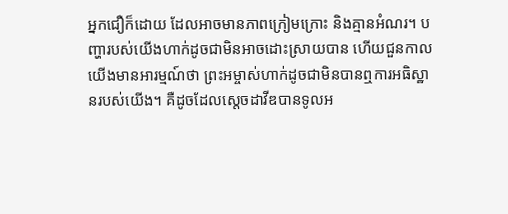អ្នកជឿក៏ដោយ ដែលអាចមានភាពក្រៀមក្រោះ និងគ្មានអំណរ។ បញ្ហារបស់យើងហាក់ដូចជាមិនអាចដោះស្រាយបាន ហើយជួនកាល យើងមានអារម្មណ៍ថា ព្រះអម្ចាស់ហាក់ដូចជាមិនបានឮការអធិស្ឋានរបស់យើង។ គឺដូចដែលស្តេចដាវីឌបានទូលអ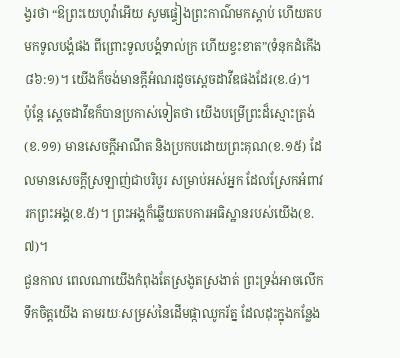ង្វរថា “ឱព្រះយេហូវ៉ាអើយ សូមផ្ទៀងព្រះកាណ៌មកស្តាប់ ហើយតបមកទូលបង្គំផង ពីព្រោះទូលបង្គំទាល់ក្រ ហើយខ្វះខាត”(ទំនុកដំកើង ៨៦:១)។ យើងក៏ចង់មានក្តីអំណរដូចស្តេចដាវីឌផងដែរ(ខ.៤)។
ប៉ុន្តែ ស្តេចដាវីឌក៏បានប្រកាស់ទៀតថា យើងបម្រើព្រះដ៏ស្មោះត្រង់(ខ.១១) មានសេចក្តីអាណឹត និងប្រកបដោយព្រះគុណ(ខ.១៥) ដែលមានសេចក្តីស្រឡាញ់ជាបរិបូរ សម្រាប់អស់អ្នក ដែលស្រែកអំពាវរកព្រះអង្គ(ខ.៥)។ ព្រះអង្គក៏ឆ្លើយតបការអធិស្ឋានរបស់យើង(ខ.៧)។
ជួនកាល ពេលណាយើងកំពុងតែស្រងូតស្រងាត់ ព្រះទ្រង់អាចលើកទឹកចិត្តយើង តាមរយៈសម្រស់នៃដើមផ្កាឈូករ័ត្ន ដែលដុះក្នុងកន្លែង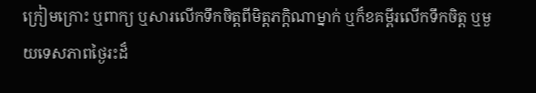ក្រៀមក្រោះ ឬពាក្យ ឬសារលើកទឹកចិត្តពីមិត្តភក្តិណាម្នាក់ ឬក៏ខគម្ពីរលើកទឹកចិត្ត ឬមួយទេសភាពថ្ងៃរះដ៏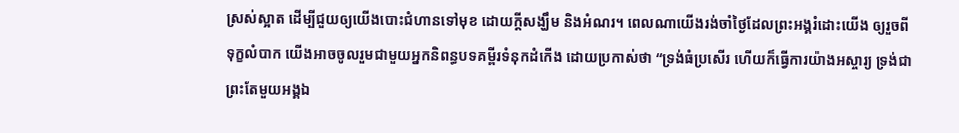ស្រស់ស្អាត ដើម្បីជួយឲ្យយើងបោះជំហានទៅមុខ ដោយក្តីសង្ឃឹម និងអំណរ។ ពេលណាយើងរង់ចាំថ្ងៃដែលព្រះអង្គរំដោះយើង ឲ្យរួចពីទុក្ខលំបាក យើងអាចចូលរួមជាមួយអ្នកនិពន្ធបទគម្ពីរទំនុកដំកើង ដោយប្រកាស់ថា “ទ្រង់ធំប្រសើរ ហើយក៏ធ្វើការយ៉ាងអស្ចារ្យ ទ្រង់ជាព្រះតែមួយអង្គឯ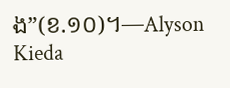ង”(ខ.១០)។—Alyson Kieda